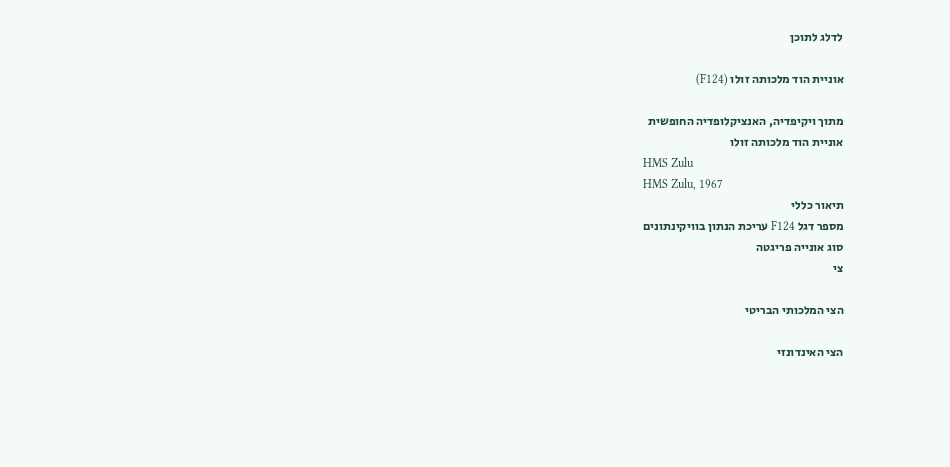לדלג לתוכן

אוניית הוד מלכותה זולו (F124)

מתוך ויקיפדיה, האנציקלופדיה החופשית
אוניית הוד מלכותה זולו
HMS Zulu
HMS Zulu, 1967
תיאור כללי
מספר דגל F124 עריכת הנתון בוויקינתונים
סוג אונייה פריגטה
צי

הצי המלכותי הבריטי

הצי האינדונזי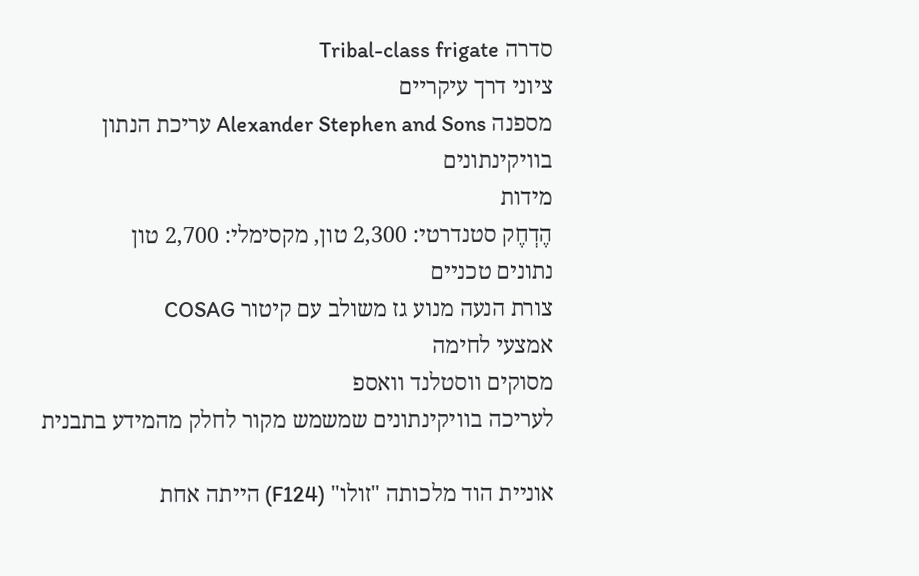סדרה Tribal-class frigate
ציוני דרך עיקריים
מספנה Alexander Stephen and Sons עריכת הנתון בוויקינתונים
מידות
הֶדְחֶק סטנדרטי: 2,300 טון, מקסימלי: 2,700 טון
נתונים טכניים
צורת הנעה מנוע גז משולב עם קיטור COSAG
אמצעי לחימה
מסוקים ווסטלנד וואספ
לעריכה בוויקינתונים שמשמש מקור לחלק מהמידע בתבנית

אוניית הוד מלכותה "זולו" (F124) הייתה אחת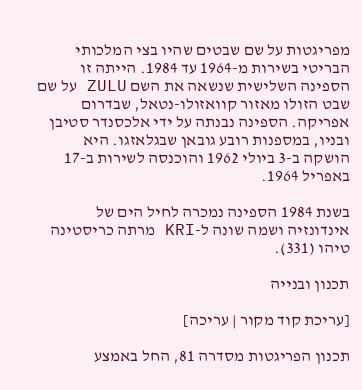מפריגטות על שם שבטים שהיו בצי המלכותי הבריטי בשירות מ-1964 עד 1984. הייתה זו הספינה השלישית שנשאה את השם ZULU על שם שבט הזולו מאזור קוואזולו-נטאל, שבדרום אפריקה. הספינה נבנתה על ידי אלכסנדר סטיבן ובניו, במספנות רובע גובאן שבגלאזגו. היא הושקה ב-3 ביולי 1962 והוכנסה לשירות ב-17 באפריל 1964.

בשנת 1984 הספינה נמכרה לחיל הים של אינדונזיה ושמה שונה ל-KRI מרתה כריסטינה טיהו (331).

תכנון ובנייה

[עריכת קוד מקור | עריכה]

תכנון הפריגטות מסדרה 81, החל באמצע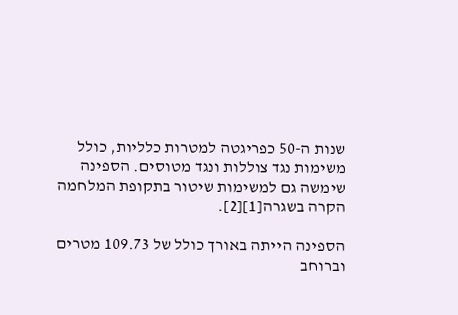שנות ה-50 כפריגטה למטרות כלליות, כולל משימות נגד צוללות ונגד מטוסים. הספינה שימשה גם למשימות שיטור בתקופת המלחמה הקרה בשגרה[1][2].

הספינה הייתה באורך כולל של 109.73 מטרים וברוחב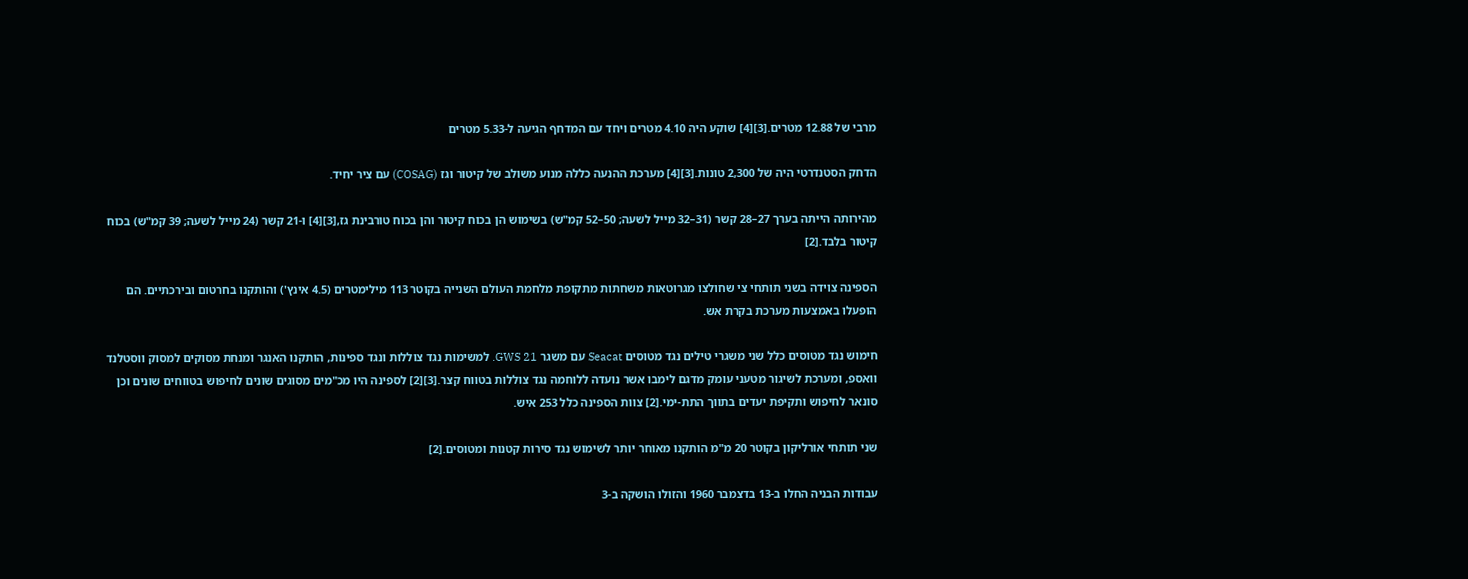מרבי של 12.88 מטרים.[3][4] שוקע היה 4.10 מטרים ויחד עם המדחף הגיעה ל-5.33 מטרים

הדחק הסטנדרטי היה של 2,300 טונות.[3][4] מערכת ההנעה כללה מנוע משולב של קיטור וגז (COSAG) עם ציר יחיד.

מהירותה הייתה בערך 27–28 קשר (31–32 מייל לשעה; 50–52 קמ"ש) בשימוש הן בכוח קיטור והן בכוח טורבינת גז,[3][4] ו-21 קשר (24 מייל לשעה; 39 קמ"ש) בכוח קיטור בלבד.[2]

הספינה צוידה בשני תותחי צי שחולצו מגרוטאות משחתות מתקופת מלחמת העולם השנייה בקוטר 113 מילימטרים (4.5 אינץ') והותקנו בחרטום ובירכתיים. הם הופעלו באמצעות מערכת בקרת אש.

חימוש נגד מטוסים כלל שני משגרי טילים נגד מטוסים Seacat עם משגר GWS 21. למשימות נגד צוללות ונגד ספינות, הותקנו האנגר ומנחת מסוקים למסוק ווסטלנד וואספ, ומערכת לשיגור מטעני עומק מדגם לימבו אשר נועדה ללוחמה נגד צוללות בטווח קצר.[3][2] לספינה היו מכ"מים מסוגים שונים לחיפוש בטווחים שונים וכן סונאר לחיפוש ותקיפת יעדים בתווך התת-ימי.[2] צוות הספינה כלל 253 איש.

שני תותחי אורליקון בקוטר 20 מ"מ הותקנו מאוחר יותר לשימוש נגד סירות קטנות ומטוסים.[2]

עבודות הבניה החלו ב-13 בדצמבר 1960 והזולו הושקה ב-3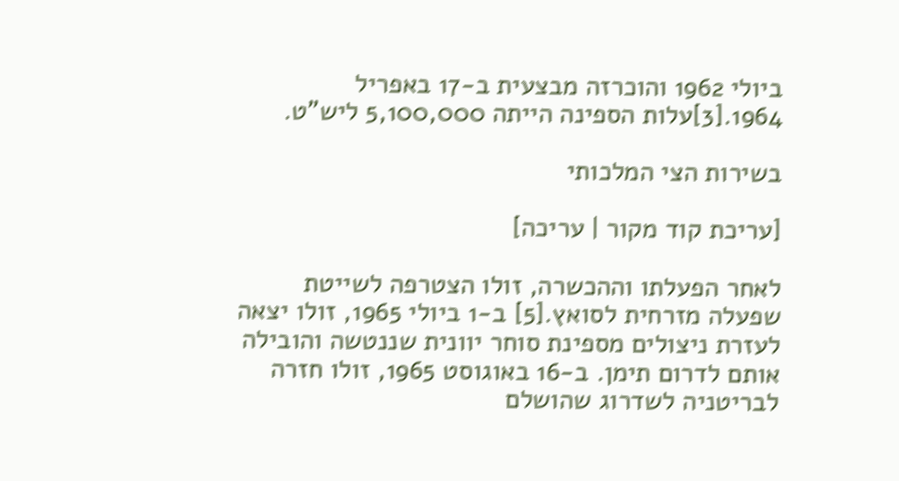ביולי 1962 והוכרזה מבצעית ב-17 באפריל 1964.[3]עלות הספינה הייתה 5,100,000 ליש"ט.

בשירות הצי המלכותי

[עריכת קוד מקור | עריכה]

לאחר הפעלתו וההכשרה, זולו הצטרפה לשייטת שפעלה מזרחית לסואץ.[5] ב-1 ביולי 1965, זולו יצאה לעזרת ניצולים מספינת סוחר יוונית שננטשה והובילה אותם לדרום תימן. ב-16 באוגוסט 1965, זולו חזרה לבריטניה לשדרוג שהושלם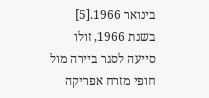בינואר 1966.[5] בשנת 1966, זולו סייעה לסגר ביירה מול חופי מזרח אפריקה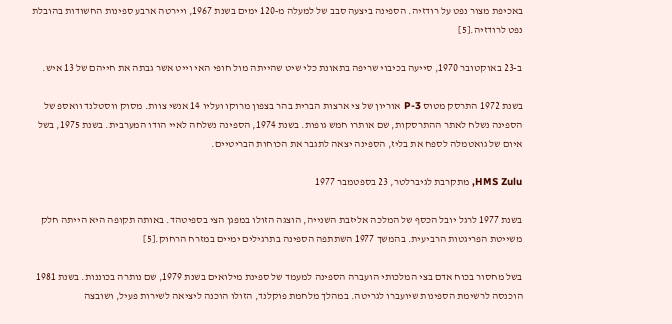באכיפת מצור נפט על רודזיה. הספינה ביצעה סבב של למעלה מ-120 ימים בשנת 1967, ויירטה ארבע ספינות החשודות בהובלת נפט לרודזיה.[5]

ב-23 באוקטובר 1970, סייעה בכיבוי שריפה בתאונת כלי שיט שהייתה מול חופי האי וייט אשר גבתה את חייהם של 13 איש.

בשנת 1972 התרסק מטוס P-3 אוריון של צי ארצות הברית בהר בצפון מרוקו ועליו 14 אנשי צוות. מסוק ווסטלנד וואספ של הספינה נשלח לאתר ההתרסקות, שם אותרו חמש גופות. בשנת 1974, הספינה נשלחה לאיי הודו המערבית. בשנת 1975, בשל איום של גואטמלה לספח את בליז, הספינה יצאה לתגבר את הכוחות הבריטיים.

HMS Zulu, מתקרבת לגיברלטר, 23 בספטמבר 1977

בשנת 1977 לרגל יובל הכסף של המלכה אליזבת השנייה, הוצגה הזולו במפגן הצי בספיטהד. באותה תקופה היא הייתה חלק משייטת הפריגטות הרביעית. בהמשך 1977 השתתפה הספינה בתרגילים ימיים במזרח הרחוק.[5]

בשל מחסור בכוח אדם בצי המלכותי הועברה הספינה למעמד של ספינת מילואים בשנת 1979, שם נותרה בכוננות. בשנת 1981 הוכנסה לרשימת הספינות שיועברו לגריטה. במהלך מלחמת פוקלנד, הזולו הוכנה ליציאה לשירות פעיל, ושובצה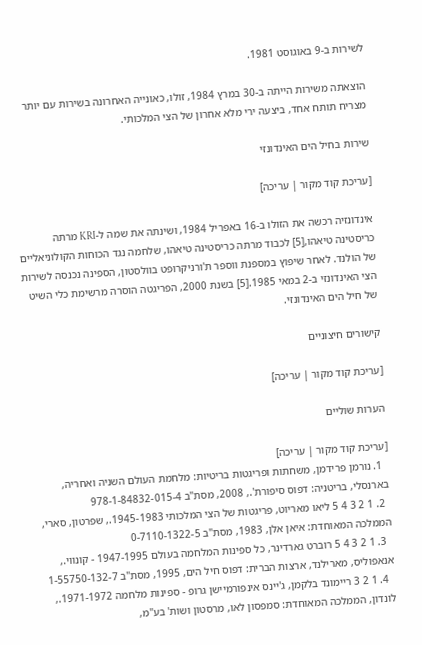לשירות ב-9 באוגוסט 1981.

הוצאתה משירות הייתה ב-30 במרץ 1984, זולו, כאונייה האחרונה בשירות עם יותר מצריח תותח אחד, ביצעה ירי מלא אחרון של הצי המלכותי.

שירות בחיל הים האינדונזי

[עריכת קוד מקור | עריכה]

אינדונזיה רכשה את הזולו ב-16 באפריל 1984, ושינתה את שמה ל-KRI מרתה כריסטינה טיאהו,[5] לכבוד מרתה כריסטינה טיאהו, שלחמה נגד הכוחות הקולוניאליים של הולנד. לאחר שיפוץ במספנת ווספר ת'ורניקרופט בוולסטון, הספינה נכנסה לשירות הצי האינדונזי ב-2 במאי 1985.[5] בשנת 2000, הפריגטה הוסרה מרשימת כלי השיט של חיל הים האינדונזי.

קישורים חיצוניים

[עריכת קוד מקור | עריכה]

הערות שוליים

[עריכת קוד מקור | עריכה]
  1. נורמן פרידמן, משחתות ופריגטות בריטיות: מלחמת העולם השניה ואחריה, בארנסלי, בריטניה: דפוס סיפורת'., 2008, מסת"ב 978-1-84832-015-4
  2. 1 2 3 4 5 ליאו מאריוט, פריגטות של הצי המלכותי 1945-1983., שפרטון, סארי, הממלכה המאוחדת: איאן אלן, 1983, מסת"ב 0-7110-1322-5
  3. 1 2 3 4 5 רוברט גארדינר, כל ספינות המלחמה בעולם 1947-1995 - קונווי., אנאפוליס, מארילנד, ארצות הברית: דפוס חיל הים, 1995, מסת"ב 1-55750-132-7
  4. 1 2 3 ריימונד בלקמן, ג'יינס אינפורמיישן גרופ - ספינות מלחמה 1971-1972., לונדון, הממלכה המאוחדת: סמפסון לאו, מרסטון ושות' בע"מ,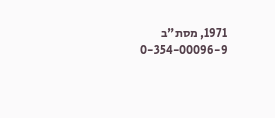1971, מסת"ב 0-354-00096-9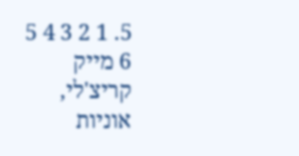5. 1 2 3 4 5 6 מייק קריצ'לי, אוניות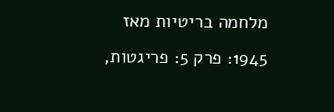מלחמה בריטיות מאז 1945: פרק 5: פריגטות,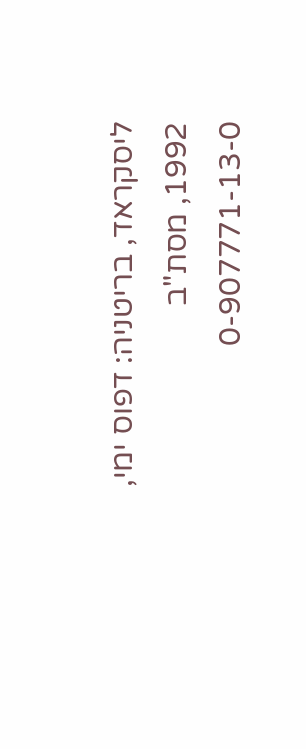ליסקראד, בריטניה: דפוס ימי, 1992, מסת"ב 0-907771-13-0